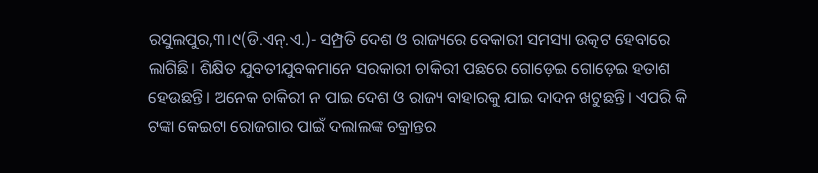ରସୁଲପୁର,୩।୯(ଡି.ଏନ୍.ଏ.)- ସମ୍ପ୍ରତି ଦେଶ ଓ ରାଜ୍ୟରେ ବେକାରୀ ସମସ୍ୟା ଉତ୍କଟ ହେବାରେ ଲାଗିଛି। ଶିକ୍ଷିତ ଯୁବତୀଯୁବକମାନେ ସରକାରୀ ଚାକିରୀ ପଛରେ ଗୋଡ଼େଇ ଗୋଡ଼େଇ ହତାଶ ହେଉଛନ୍ତି। ଅନେକ ଚାକିରୀ ନ ପାଇ ଦେଶ ଓ ରାଜ୍ୟ ବାହାରକୁ ଯାଇ ଦାଦନ ଖଟୁଛନ୍ତି। ଏପରି କି ଟଙ୍କା କେଇଟା ରୋଜଗାର ପାଇଁ ଦଲାଲଙ୍କ ଚକ୍ରାନ୍ତର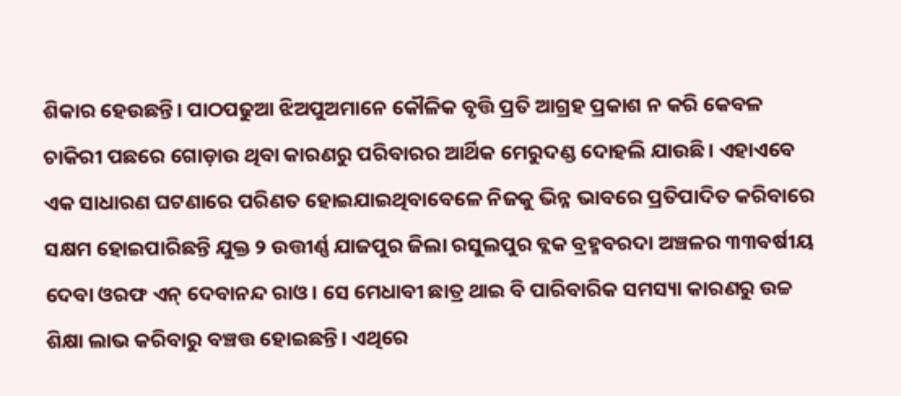ଶିକାର ହେଉଛନ୍ତି। ପାଠପଢୁଆ ଝିଅପୁଅମାନେ କୌଳିକ ବୃତ୍ତି ପ୍ରତି ଆଗ୍ରହ ପ୍ରକାଶ ନ କରି କେବଳ ଚାକିରୀ ପଛରେ ଗୋଡ଼ାଉ ଥିବା କାରଣରୁ ପରିବାରର ଆର୍ଥିକ ମେରୁଦଣ୍ଡ ଦୋହଲି ଯାଉଛି। ଏହାଏବେ ଏକ ସାଧାରଣ ଘଟଣାରେ ପରିଣତ ହୋଇଯାଇଥିବାବେଳେ ନିଜକୁ ଭିନ୍ନ ଭାବରେ ପ୍ରତିପାଦିତ କରିବାରେ ସକ୍ଷମ ହୋଇପାରିଛନ୍ତି ଯୁକ୍ତ ୨ ଉତ୍ତୀର୍ଣ୍ଣ ଯାଜପୁର ଜିଲା ରସୁଲପୁର ବ୍ଲକ ବ୍ରହ୍ମବରଦା ଅଞ୍ଚଳର ୩୩ବର୍ଷୀୟ ଦେବା ଓରଫ ଏନ୍ ଦେବାନନ୍ଦ ରାଓ। ସେ ମେଧାବୀ ଛାତ୍ର ଥାଇ ବି ପାରିବାରିକ ସମସ୍ୟା କାରଣରୁ ଉଚ୍ଚ ଶିକ୍ଷା ଲାଭ କରିବାରୁ ବଞ୍ଚତ୍ତ ହୋଇଛନ୍ତି। ଏଥିରେ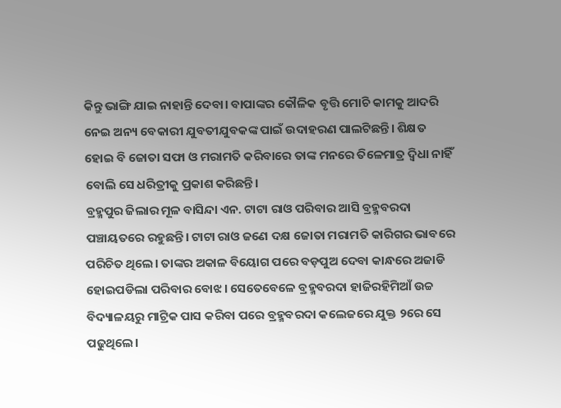କିନ୍ତୁ ଭାଙ୍ଗି ଯାଇ ନାହାନ୍ତି ଦେବା। ବାପାଙ୍କର କୌଳିକ ବୃତ୍ତି ମୋଚି କାମକୁ ଆଦରି ନେଇ ଅନ୍ୟ ବେକାରୀ ଯୁବତୀଯୁବକଙ୍କ ପାଇଁ ଉଦାହରଣ ପାଲଟିଛନ୍ତି। ଶିକ୍ଷତ ହୋଇ ବି ଜୋତା ସଫା ଓ ମରାମତି କରିବାରେ ତାଙ୍କ ମନରେ ତିଳେମାତ୍ର ଦ୍ୱିଧା ନାହିଁ ବୋଲି ସେ ଧରିତ୍ରୀକୁ ପ୍ରକାଶ କରିଛନ୍ତି।
ବ୍ରହ୍ମପୁର ଜିଲାର ମୂଳ ବାସିନ୍ଦା ଏନ. ଟାଟା ରାଓ ପରିବାର ଆସି ବ୍ରହ୍ମବରଦା ପଞ୍ଚାୟତରେ ରହୁଛନ୍ତି। ଟାଟା ରାଓ ଜଣେ ଦକ୍ଷ ଜୋତା ମରାମତି କାରିଗର ଭାବରେ ପରିଚିତ ଥିଲେ। ତାଙ୍କର ଅକାଳ ବିୟୋଗ ପରେ ବଡ଼ପୁଅ ଦେବା କାନ୍ଧରେ ଅଜାଡି ହୋଇପଡିଲା ପରିବାର ବୋଝ। ସେତେବେଳେ ବ୍ରହ୍ମବରଦା ହାଜିରହିମିଆଁ ଉଚ୍ଚ ବିଦ୍ୟାଳୟରୁ ମାଟ୍ରିକ ପାସ କରିବା ପରେ ବ୍ରହ୍ମବରଦା କଲେଜରେ ଯୁକ୍ତ ୨ରେ ସେ ପଢୁଥିଲେ।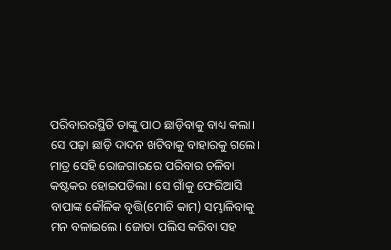ପରିବାରରସ୍ଥିତି ତାଙ୍କୁ ପାଠ ଛାଡ଼ିବାକୁ ବାଧ୍ୟ କଲା। ସେ ପଢ଼ା ଛାଡ଼ି ଦାଦନ ଖଟିବାକୁ ବାହାରକୁ ଗଲେ। ମାତ୍ର ସେହି ରୋଜଗାରରେ ପରିବାର ଚଳିବା କଷ୍ଟକର ହୋଇପଡିଲା। ସେ ଗାଁକୁ ଫେରିଆସି ବାପାଙ୍କ କୌଳିକ ବୃତ୍ତି(ମୋଚି କାମ) ସମ୍ଭାଳିବାକୁ ମନ ବଳାଇଲେ। ଜୋତା ପଲିସ କରିବା ସହ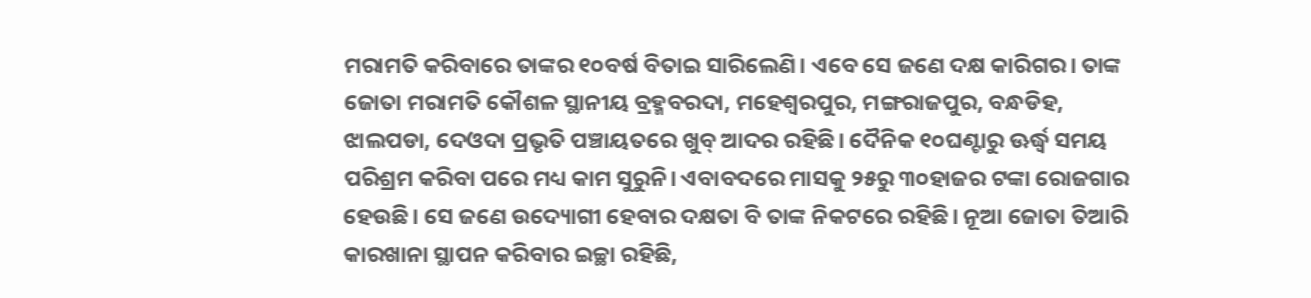ମରାମତି କରିବାରେ ତାଙ୍କର ୧୦ବର୍ଷ ବିତାଇ ସାରିଲେଣି। ଏବେ ସେ ଜଣେ ଦକ୍ଷ କାରିଗର। ତାଙ୍କ ଜୋତା ମରାମତି କୌଶଳ ସ୍ଥାନୀୟ ବ୍ରହ୍ମବରଦା, ମହେଶ୍ୱରପୁର, ମଙ୍ଗରାଜପୁର, ବନ୍ଧଡିହ, ଝାଲପଡା, ଦେଓଦା ପ୍ରଭୃତି ପଞ୍ଚାୟତରେ ଖୁବ୍ ଆଦର ରହିଛି। ଦୈନିକ ୧୦ଘଣ୍ଟାରୁ ଊର୍ଦ୍ଧ୍ୱ ସମୟ ପରିଶ୍ରମ କରିବା ପରେ ମଧ୍ୟ କାମ ସୁରୁନି। ଏବାବଦରେ ମାସକୁ ୨୫ରୁ ୩୦ହାଜର ଟଙ୍କା ରୋଜଗାର ହେଉଛି। ସେ ଜଣେ ଉଦ୍ୟୋଗୀ ହେବାର ଦକ୍ଷତା ବି ତାଙ୍କ ନିକଟରେ ରହିଛି। ନୂଆ ଜୋତା ତିଆରି କାରଖାନା ସ୍ଥାପନ କରିବାର ଇଚ୍ଛା ରହିଛି,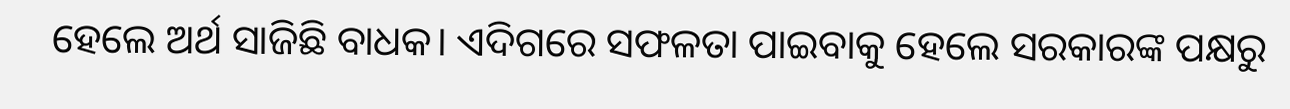ହେଲେ ଅର୍ଥ ସାଜିଛି ବାଧକ। ଏଦିଗରେ ସଫଳତା ପାଇବାକୁ ହେଲେ ସରକାରଙ୍କ ପକ୍ଷରୁ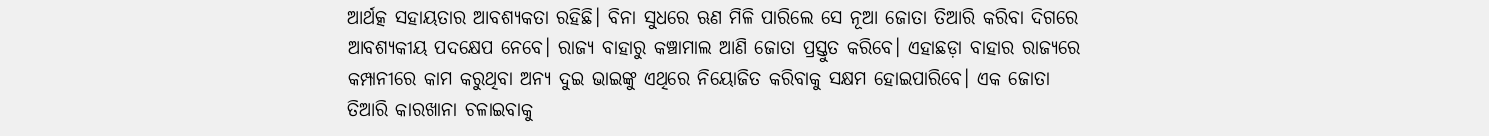ଆର୍ଥତ୍କ ସହାୟତାର ଆବଶ୍ୟକତା ରହିଛି। ବିନା ସୁଧରେ ଋଣ ମିଳି ପାରିଲେ ସେ ନୂଆ ଜୋତା ତିଆରି କରିବା ଦିଗରେ ଆବଶ୍ୟକୀୟ ପଦକ୍ଷେପ ନେବେ। ରାଜ୍ୟ ବାହାରୁ କଞ୍ଚାମାଲ ଆଣି ଜୋତା ପ୍ରସ୍ତୁତ କରିବେ। ଏହାଛଡ଼ା ବାହାର ରାଜ୍ୟରେ କମ୍ପାନୀରେ କାମ କରୁଥିବା ଅନ୍ୟ ଦୁଇ ଭାଇଙ୍କୁ ଏଥିରେ ନିୟୋଜିତ କରିବାକୁ ସକ୍ଷମ ହୋଇପାରିବେ। ଏକ ଜୋତା ତିଆରି କାରଖାନା ଚଳାଇବାକୁ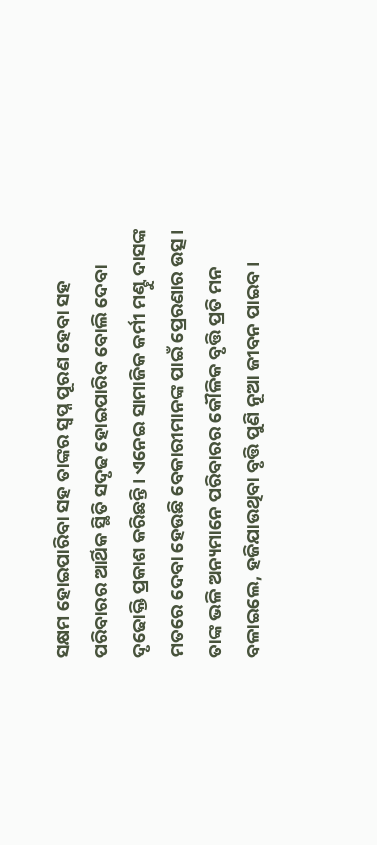ସକ୍ଷମ ହୋଇପାରିବା ସହ ତାଙ୍କର ସ୍ବପ୍ନ ପୂରଣ ହେବା ସହ ପରିବାରର ଆର୍ଥିକ ସ୍ଥିତି ସଦୃଢ ହୋଇପାରିବ ବୋଲି ଦେବା ଦୃଢୋକ୍ତି ପ୍ରକାଶ କରିଛନ୍ତି। ଏନେଇ ସାମାଜିକ କର୍ମୀ ମଣ୍ଟୁ ଦାସଙ୍କ ମତରେ ଦେବା ହେଉଛି ବେକାରୀମାନଙ୍କ ପାଇଁ ପ୍ରେରଣାର ଉତ୍ସ। ତାଙ୍କ ଭଳି ଅନ୍ୟମାନେ ପରିବାରର କୌଳିକ ବୃତ୍ତି ପ୍ରତି ମନ ବଳାଇଲେ, ହଜିଯାଉଥିବା ବୃତ୍ତି ପୁଣି ନୂଆ ଜୀବନ ପାଇବ।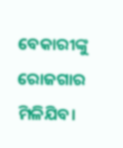ବେକାରୀଙ୍କୁ ରୋଜଗାର ମିଳିଯିବ।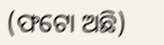(ଫଟୋ ଅଛି)